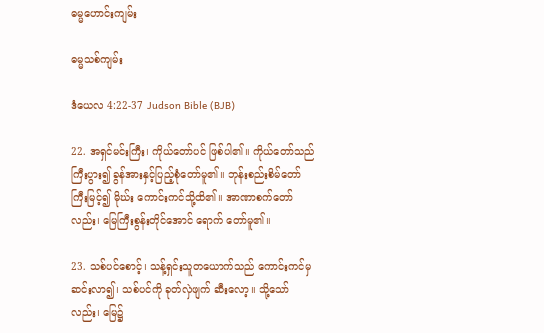ဓမ္မဟောင်း‌ကျမ်း

ဓမ္မသစ်ကျမ်း

ဒံယေလ 4:22-37 Judson Bible (BJB)

22. အရှင်မင်းကြီး၊ ကိုယ်တော်ပင် ဖြစ်ပါ၏။ ကိုယ်တော်သည် ကြီးပွား၍ ခွန်အားနှင့်ပြည့်စုံတော်မူ၏။ ဘုန်းစည်းစိမ်တော်ကြီးမြင့်၍ မိုဃ်း ကောင်းကင်သို့ထိ၏။ အာဏာစက်တော်လည်း၊ မြေကြီးစွန်းတိုင်အောင် ရောက် တော်မူ၏။

23. သစ်ပင်စောင့်၊ သန့်ရှင်းသူတယောက်သည် ကောင်းကင်မှ ဆင်းလာ၍၊ သစ်ပင်ကို ခုတ်လှဲဖျက် ဆီးလော့။ သို့သော်လည်း၊ မြေ၌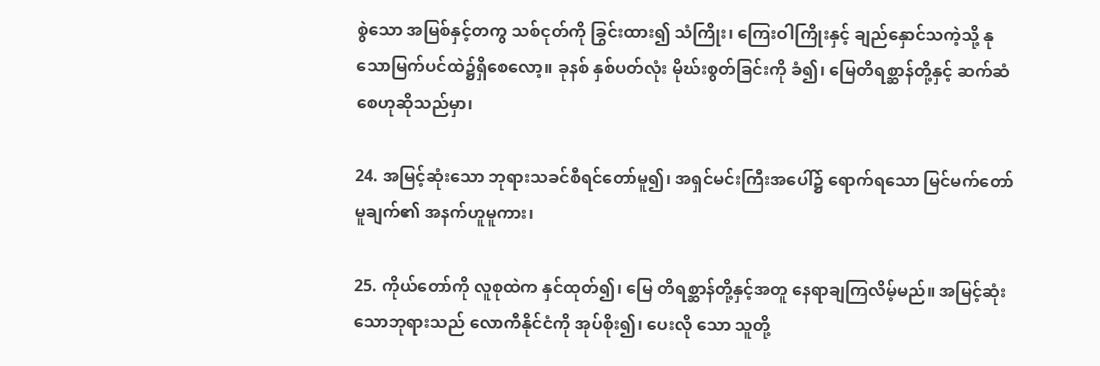စွဲသော အမြစ်နှင့်တကွ သစ်ငုတ်ကို ခြွင်းထား၍ သံကြိုး၊ ကြေးဝါကြိုးနှင့် ချည်နှောင်သကဲ့သို့ နုသောမြက်ပင်ထဲ၌ရှိစေလော့။ ခုနစ် နှစ်ပတ်လုံး မိုဃ်းစွတ်ခြင်းကို ခံ၍၊ မြေတိရစ္ဆာန်တို့နှင့် ဆက်ဆံစေဟုဆိုသည်မှာ၊

24. အမြင့်ဆုံးသော ဘုရားသခင်စီရင်တော်မူ၍၊ အရှင်မင်းကြီးအပေါ်၌ ရောက်ရသော မြင်မက်တော် မူချက်၏ အနက်ဟူမူကား၊

25. ကိုယ်တော်ကို လူစုထဲက နှင်ထုတ်၍၊ မြေ တိရစ္ဆာန်တို့နှင့်အတူ နေရာချကြလိမ့်မည်။ အမြင့်ဆုံး သောဘုရားသည် လောကီနိုင်ငံကို အုပ်စိုး၍၊ ပေးလို သော သူတို့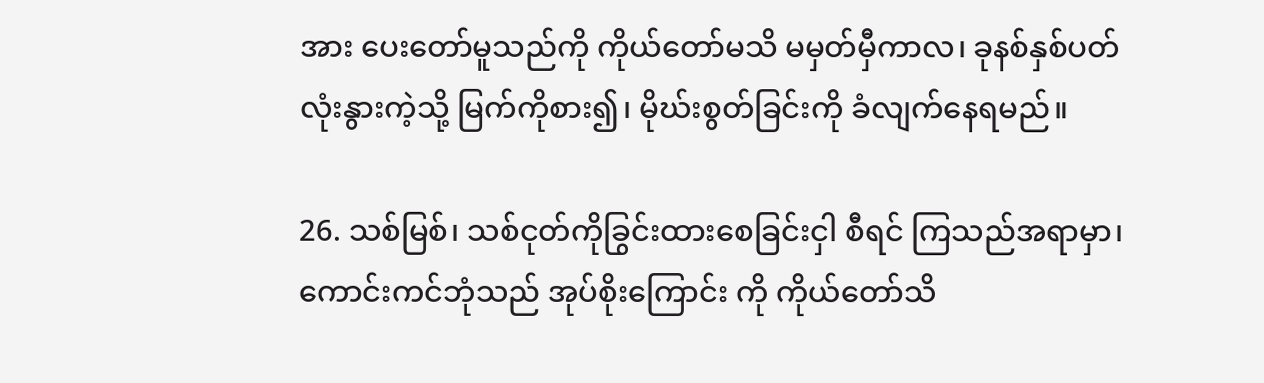အား ပေးတော်မူသည်ကို ကိုယ်တော်မသိ မမှတ်မှီကာလ၊ ခုနစ်နှစ်ပတ်လုံးနွားကဲ့သို့ မြက်ကိုစား၍၊ မိုဃ်းစွတ်ခြင်းကို ခံလျက်နေရမည်။

26. သစ်မြစ်၊ သစ်ငုတ်ကိုခြွင်းထားစေခြင်းငှါ စီရင် ကြသည်အရာမှာ၊ ကောင်းကင်ဘုံသည် အုပ်စိုးကြောင်း ကို ကိုယ်တော်သိ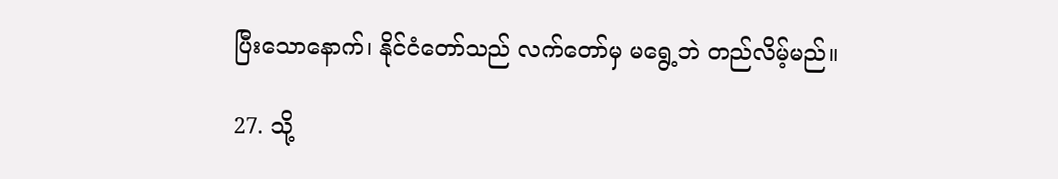ပြီးသောနောက်၊ နိုင်ငံတော်သည် လက်တော်မှ မရွေ့ဘဲ တည်လိမ့်မည်။

27. သို့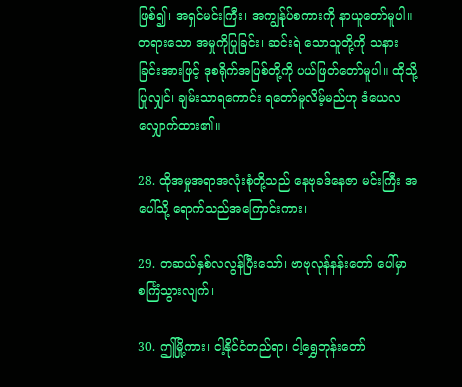ဖြစ်၍၊ အရှင်မင်းကြီး၊ အကျွန်ုပ်စကားကို နာယူတော်မူပါ။ တရားသော အမှုကိုပြုခြင်း၊ ဆင်းရဲ သောသူတို့ကို သနားခြင်းအားဖြင့် ဒုစရိုက်အပြစ်တို့ကို ပယ်ဖြတ်တော်မူပါ။ ထိုသို့ပြုလျှင်၊ ချမ်းသာရကောင်း ရတော်မူလိမ့်မည်ဟု ဒံယေလလျှောက်ထား၏။

28. ထိုအမှုအရာအလုံးစုံတို့သည် နေဗုခဒ်နေဇာ မင်းကြီး အပေါ်သို့ ရောက်သည်အကြောင်းကား၊

29. တဆယ်နှစ်လလွန်ပြီးသော်၊ ဗာဗုလုန်နန်းတော် ပေါ်မှာ စင်္ကြံသွားလျက်၊

30. ဤမြို့ကား၊ ငါ့နိုင်ငံတည်ရာ၊ ငါ့ရွှေဘုန်းတော်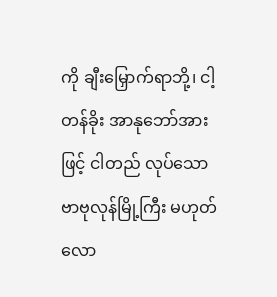ကို ချီးမြှောက်ရာဘို့၊ ငါ့တန်ခိုး အာနုဘော်အားဖြင့် ငါတည် လုပ်သော ဗာဗုလုန်မြို့ကြီး မဟုတ်လော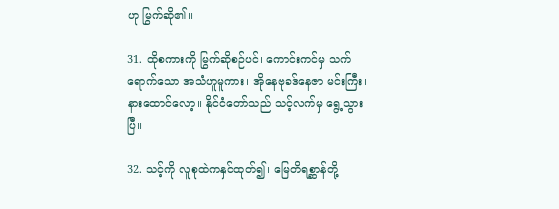ဟု မြွက်ဆို၏။

31. ထိုစကားကို မြွက်ဆိုစဉ်ပင်၊ ကောင်းကင်မှ သက်ရောက်သော အသံဟူမူကား၊ အိုနေဗုခဒ်နေဇာ မင်းကြီး၊ နားထောင်လော့။ နိုင်ငံတော်သည် သင့်လက်မှ ရွေ့သွားပြီ။

32. သင့်ကို လူစုထဲကနှင်ထုတ်၍၊ မြေတိရစ္ဆာန်တို့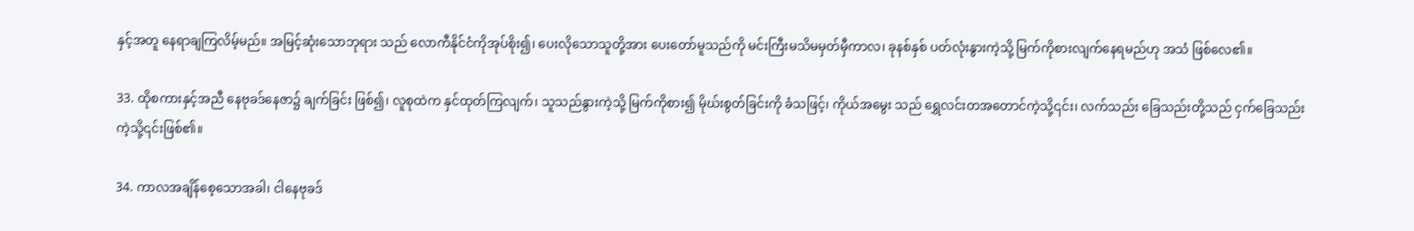နှင့်အတူ နေရာချကြလိမ့်မည်။ အမြင့်ဆုံးသောဘုရား သည် လောကီနိုင်ငံကိုအုပ်စိုး၍၊ ပေးလိုသောသူတို့အား ပေးတော်မူသည်ကို မင်းကြီးမသိမမှတ်မှီကာလ၊ ခုနစ်နှစ် ပတ်လုံးနွားကဲ့သို့ မြက်ကိုစားလျက်နေရမည်ဟု အသံ ဖြစ်လေ၏။

33. ထိုစကားနှင့်အညီ နေဗုခဒ်နေဇာ၌ ချက်ခြင်း ဖြစ်၍၊ လူစုထဲက နှင်ထုတ်ကြလျက်၊ သူသည်နွားကဲ့သို့ မြက်ကိုစား၍ မိုဃ်းစွတ်ခြင်းကို ခံသဖြင့်၊ ကိုယ်အမွေး သည် ရွှေလင်းတအတောင်ကဲ့သို့၎င်း၊ လက်သည်း ခြေသည်းတို့သည် ငှက်ခြေသည်းကဲ့သို့၎င်းဖြစ်၏။

34. ကာလအချိန်စေ့သောအခါ၊ ငါနေဗုခဒ်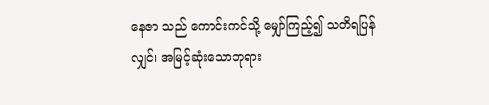နေဇာ သည် ကောင်းကင်သို့ မျှော်ကြည့်၍ သတိရပြန်လျှင်၊ အမြင့်ဆုံးသောဘုရား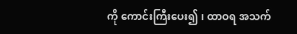ကို ကောင်းကြီးပေး၍၊ ထာဝရ အသက်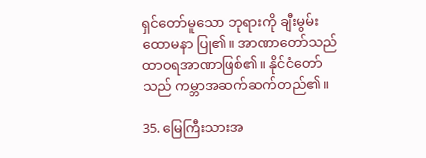ရှင်တော်မူသော ဘုရားကို ချီးမွမ်းထောမနာ ပြု၏။ အာဏာတော်သည် ထာဝရအာဏာဖြစ်၏။ နိုင်ငံတော်သည် ကမ္ဘာအဆက်ဆက်တည်၏။

35. မြေကြီးသားအ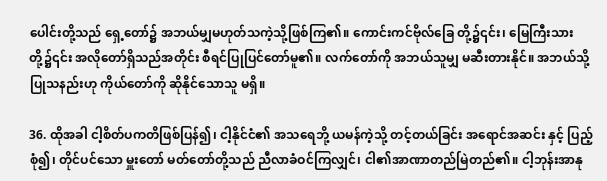ပေါင်းတို့သည် ရှေ့တော်၌ အဘယ်မျှမဟုတ်သကဲ့သို့ဖြစ်ကြ၏။ ကောင်းကင်ဗိုလ်ခြေ တို့၌၎င်း၊ မြေကြီးသားတို့၌၎င်း အလိုတော်ရှိသည်အတိုင်း စီရင်ပြုပြင်တော်မူ၏။ လက်တော်ကို အဘယ်သူမျှ မဆီးတားနိုင်။ အဘယ်သို့ ပြုသနည်းဟု ကိုယ်တော်ကို ဆိုနိုင်သောသူ မရှိ။

36. ထိုအခါ ငါ့စိတ်ပကတိဖြစ်ပြန်၍၊ ငါ့နိုင်ငံ၏ အသရေဘို့ ယမန်ကဲ့သို့ တင့်တယ်ခြင်း အရောင်အဆင်း နှင့် ပြည့်စုံ၍၊ တိုင်ပင်သော မှူးတော် မတ်တော်တို့သည် ညီလာခံဝင်ကြလျှင်၊ ငါ၏အာဏာတည်မြဲတည်၏။ ငါ့ဘုန်းအာနု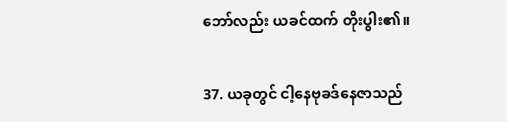ဘော်လည်း ယခင်ထက် တိုးပွါး၏။

37. ယခုတွင် ငါ့နေဗုခဒ်နေဇာသည်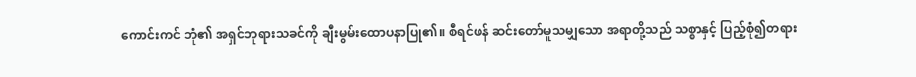ကောင်းကင် ဘုံ၏ အရှင်ဘုရားသခင်ကို ချီးမွမ်းထောပနာပြု၏။ စီရင်ဖန် ဆင်းတော်မူသမျှသော အရာတို့သည် သစ္စာနှင့် ပြည့်စုံ၍တရား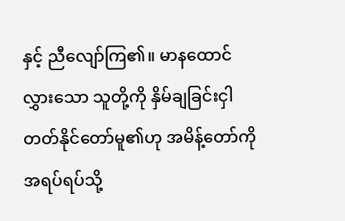နှင့် ညီလျော်ကြ၏။ မာနထောင် လွှားသော သူတို့ကို နှိမ်ချခြင်းငှါ တတ်နိုင်တော်မူ၏ဟု အမိန့်တော်ကို အရပ်ရပ်သို့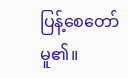ပြန့်စေတော်မူ၏။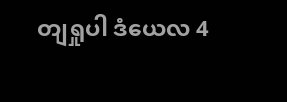တျရှုပါ ဒံယေလ 4